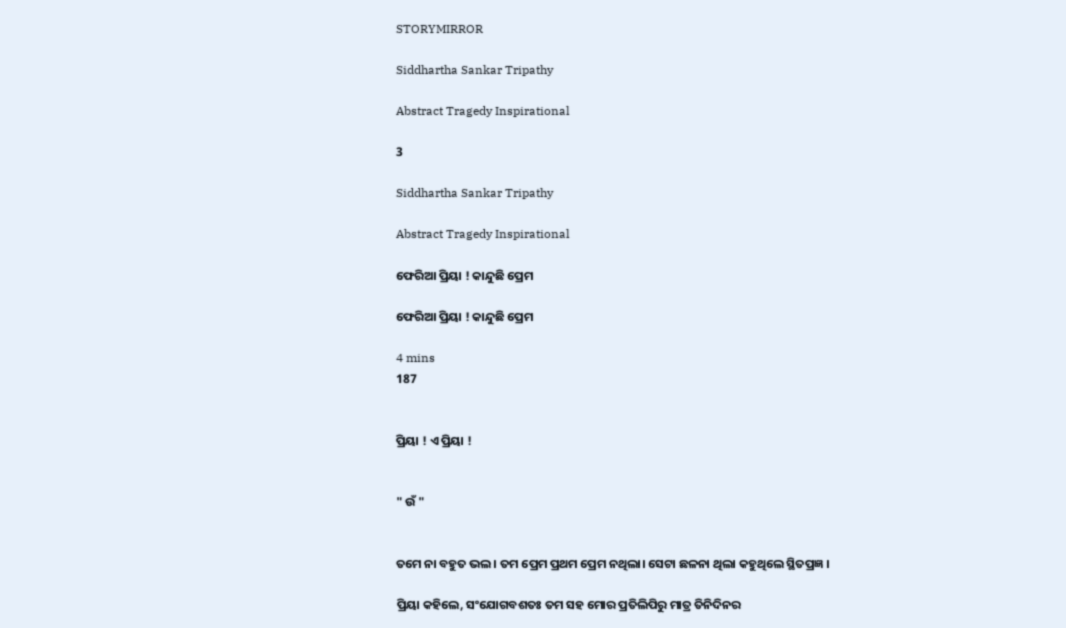STORYMIRROR

Siddhartha Sankar Tripathy

Abstract Tragedy Inspirational

3

Siddhartha Sankar Tripathy

Abstract Tragedy Inspirational

ଫେରିଆ ପ୍ରିୟା ! କାନ୍ଦୁଛି ପ୍ରେମ

ଫେରିଆ ପ୍ରିୟା ! କାନ୍ଦୁଛି ପ୍ରେମ

4 mins
187


ପ୍ରିୟା ! ଏ ପ୍ରିୟା !


" ଉଁ "


ତମେ ନା ବହୁତ ଭଲ। ତମ ପ୍ରେମ ପ୍ରଥମ ପ୍ରେମ ନଥିଲା। ସେଟା ଛଳନା ଥିଲା କହୁଥିଲେ ସ୍ଥିତପ୍ରଜ୍ଞ ।

ପ୍ରିୟା କହିଲେ, ସଂଯୋଗବଶତଃ ତମ ସହ ମୋର ପ୍ରତିଲିପିରୁ ମାତ୍ର ତିନିଦିନର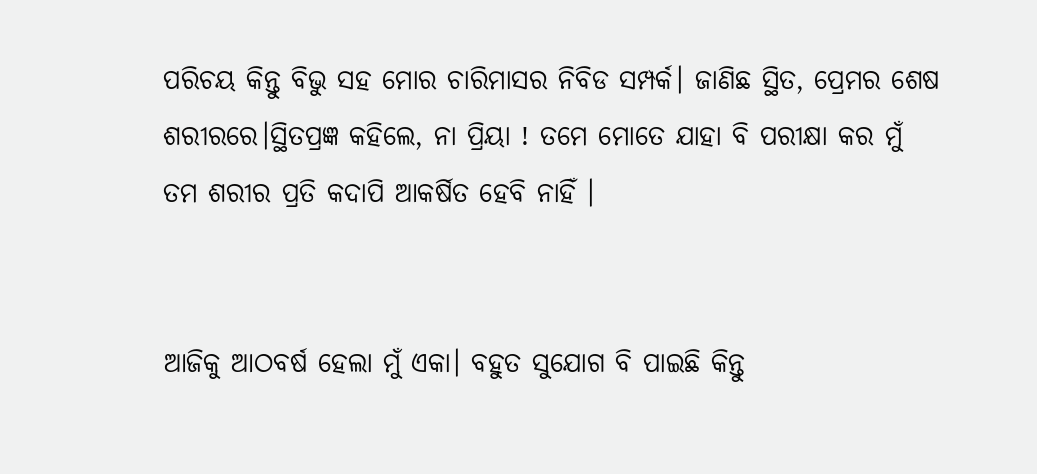ପରିଚୟ କିନ୍ତୁ ବିଭୁ ସହ ମୋର ଚାରିମାସର ନିବିଡ ସମ୍ପର୍କ। ଜାଣିଛ ସ୍ଥିତ, ପ୍ରେମର ଶେଷ ଶରୀରରେ।ସ୍ଥିତପ୍ରଜ୍ଞ କହିଲେ, ନା ପ୍ରିୟା ! ତମେ ମୋତେ ଯାହା ବି ପରୀକ୍ଷା କର ମୁଁ ତମ ଶରୀର ପ୍ରତି କଦାପି ଆକର୍ଷିତ ହେବି ନାହିଁ ।


ଆଜିକୁ ଆଠବର୍ଷ ହେଲା ମୁଁ ଏକା। ବହୁତ ସୁଯୋଗ ବି ପାଇଛି କିନ୍ତୁ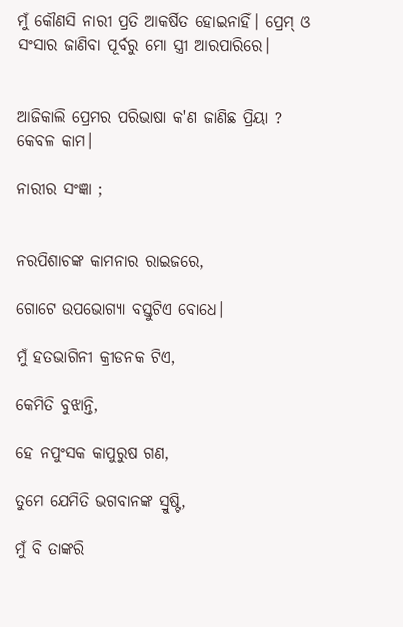ମୁଁ କୌଣସି ନାରୀ ପ୍ରତି ଆକର୍ଷିତ ହୋଇନାହିଁ। ପ୍ରେମ୍ ଓ ସଂସାର ଜାଣିବା ପୂର୍ବରୁ ମୋ ସ୍ତ୍ରୀ ଆରପାରିରେ।


ଆଜିକାଲି ପ୍ରେମର ପରିଭାଷା କ'ଣ ଜାଣିଛ ପ୍ରିୟା ? କେବଳ କାମ।

ନାରୀର ସଂଜ୍ଞା ;


ନରପିଶାଚଙ୍କ କାମନାର ରାଇଜରେ,

ଗୋଟେ ଉପଭୋଗ୍ୟା ବସ୍ତୁଟିଏ ବୋଧେ।

ମୁଁ ହତଭାଗିନୀ କ୍ରୀଡନକ ଟିଏ,

କେମିତି ବୁଝାନ୍ତି,

ହେ ନପୁଂସକ କାପୁରୁଷ ଗଣ,

ତୁମେ ଯେମିତି ଭଗବାନଙ୍କ ସ୍ରୁଷ୍ଟି,

ମୁଁ ବି ତାଙ୍କରି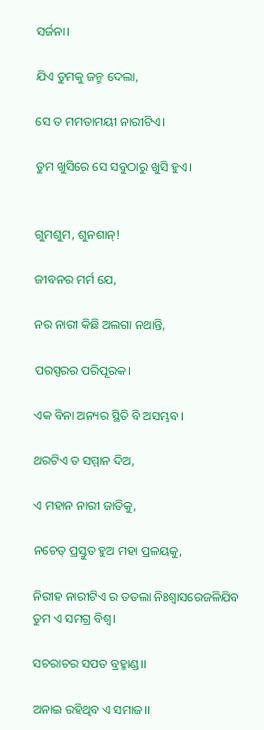ସର୍ଜନା।

ଯିଏ ତୁମକୁ ଜନ୍ମ ଦେଲା,

ସେ ତ ମମତାମୟୀ ନାରୀଟିଏ।

ତୁମ ଖୁସିରେ ସେ ସବୁଠାରୁ ଖୁସି ହୁଏ।


ଗୁମଶୁମ, ଶୁନଶାନ୍!

ଜୀବନର ମର୍ମ ଯେ,

ନର ନାରୀ କିଛି ଅଲଗା ନଥାନ୍ତି,

ପରସ୍ପରର ପରିପୂରକ।

ଏକ ବିନା ଅନ୍ୟର ସ୍ଥିତି ବି ଅସମ୍ଭବ।

ଥରଟିଏ ତ ସମ୍ମାନ ଦିଅ,

ଏ ମହାନ ନାରୀ ଜାତିକୁ,

ନଚେତ୍ ପ୍ରସ୍ତୁତ ହୁଅ ମହା ପ୍ରଳୟକୁ,

ନିରୀହ ନାରୀଟିଏ ର ତତଲା ନିଃଶ୍ୱାସରେଜଳିଯିବ ତୁମ ଏ ସମଗ୍ର ବିଶ୍ୱ।

ସଚରାଚର ସପତ ବ୍ରହ୍ମାଣ୍ଡ।।

ଅନାଇ ରହିଥିବ ଏ ସମାଜ।।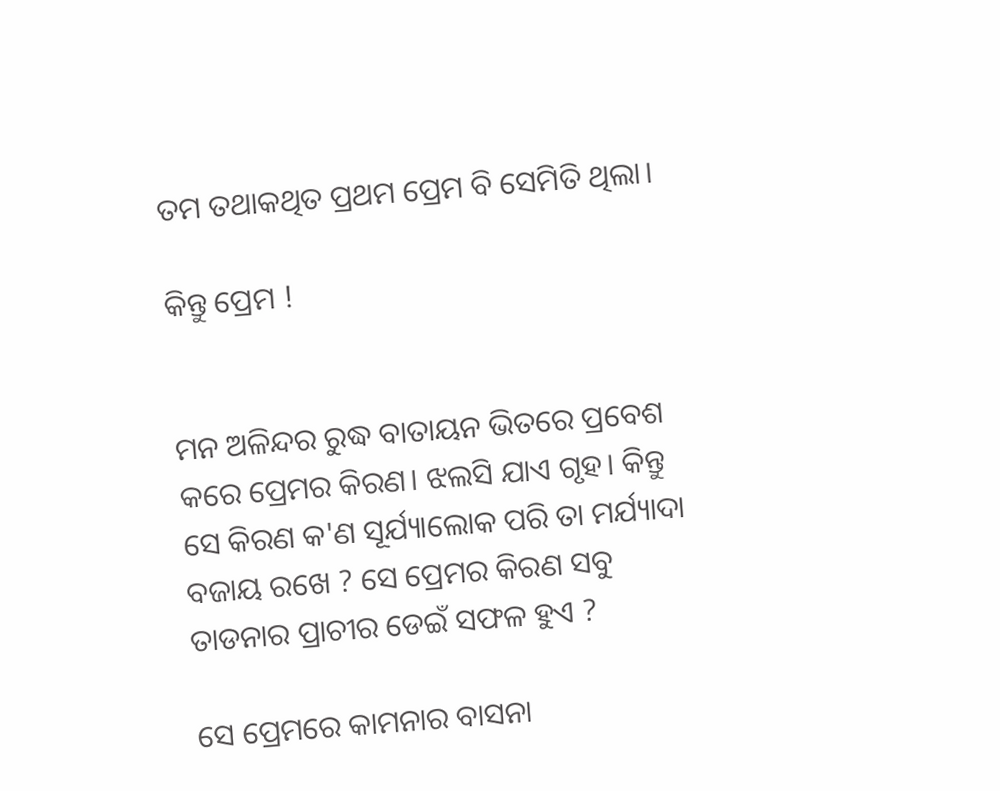ତମ ତଥାକଥିତ ପ୍ରଥମ ପ୍ରେମ ବି ସେମିତି ଥିଲା।

କିନ୍ତୁ ପ୍ରେମ !


ମନ ଅଳିନ୍ଦର ରୁଦ୍ଧ ବାତାୟନ ଭିତରେ ପ୍ରବେଶ କରେ ପ୍ରେମର କିରଣ। ଝଲସି ଯାଏ ଗୃହ। କିନ୍ତୁ ସେ କିରଣ କ'ଣ ସୂର୍ଯ୍ୟାଲୋକ ପରି ତା ମର୍ଯ୍ୟାଦା ବଜାୟ ରଖେ ? ସେ ପ୍ରେମର କିରଣ ସବୁ ତାଡନାର ପ୍ରାଚୀର ଡେଇଁ ସଫଳ ହୁଏ ?

ସେ ପ୍ରେମରେ କାମନାର ବାସନା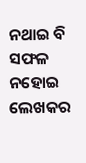ନଥାଇ ବି ସଫଳ ନହୋଇ ଲେଖକର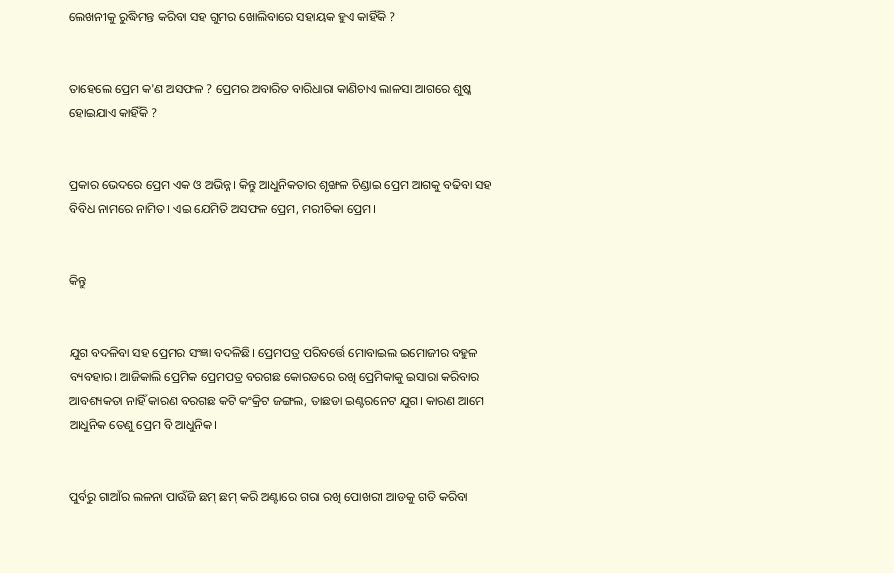ଲେଖନୀକୁ ରୁଦ୍ଧିମନ୍ତ କରିବା ସହ ଗୁମର ଖୋଲିବାରେ ସହାୟକ ହୁଏ କାହିଁକି ?


ତାହେଲେ ପ୍ରେମ କ'ଣ ଅସଫଳ ? ପ୍ରେମର ଅବାରିତ ବାରିଧାରା କାଣିଚାଏ ଲାଳସା ଆଗରେ ଶୁଷ୍କ ହୋଇଯାଏ କାହିଁକି ?


ପ୍ରକାର ଭେଦରେ ପ୍ରେମ ଏକ ଓ ଅଭିନ୍ନ। କିନ୍ତୁ ଆଧୁନିକତାର ଶୃଙ୍ଖଳ ଚିଣ୍ଡାଇ ପ୍ରେମ ଆଗକୁ ବଢିବା ସହ ବିବିଧ ନାମରେ ନାମିତ। ଏଇ ଯେମିତି ଅସଫଳ ପ୍ରେମ, ମରୀଚିକା ପ୍ରେମ।


କିନ୍ତୁ


ଯୁଗ ବଦଳିବା ସହ ପ୍ରେମର ସଂଜ୍ଞା ବଦଳିଛି। ପ୍ରେମପତ୍ର ପରିବର୍ତ୍ତେ ମୋବାଇଲ ଇମୋଜୀର ବହୁଳ ବ୍ୟବହାର। ଆଜିକାଲି ପ୍ରେମିକ ପ୍ରେମପତ୍ର ବରଗଛ କୋରଡରେ ରଖି ପ୍ରେମିକାକୁ ଇସାରା କରିବାର ଆବଶ୍ୟକତା ନାହିଁ କାରଣ ବରଗଛ କଟି କଂକ୍ରିଟ ଜଙ୍ଗଲ, ତାଛଡା ଇଣ୍ଟରନେଟ ଯୁଗ। କାରଣ ଆମେ ଆଧୁନିକ ତେଣୁ ପ୍ରେମ ବି ଆଧୁନିକ।


ପୁର୍ବରୁ ଗାଆଁର ଲଳନା ପାଉଁଜି ଛମ୍ ଛମ୍ କରି ଅଣ୍ଟାରେ ଗରା ରଖି ପୋଖରୀ ଆଡକୁ ଗତି କରିବା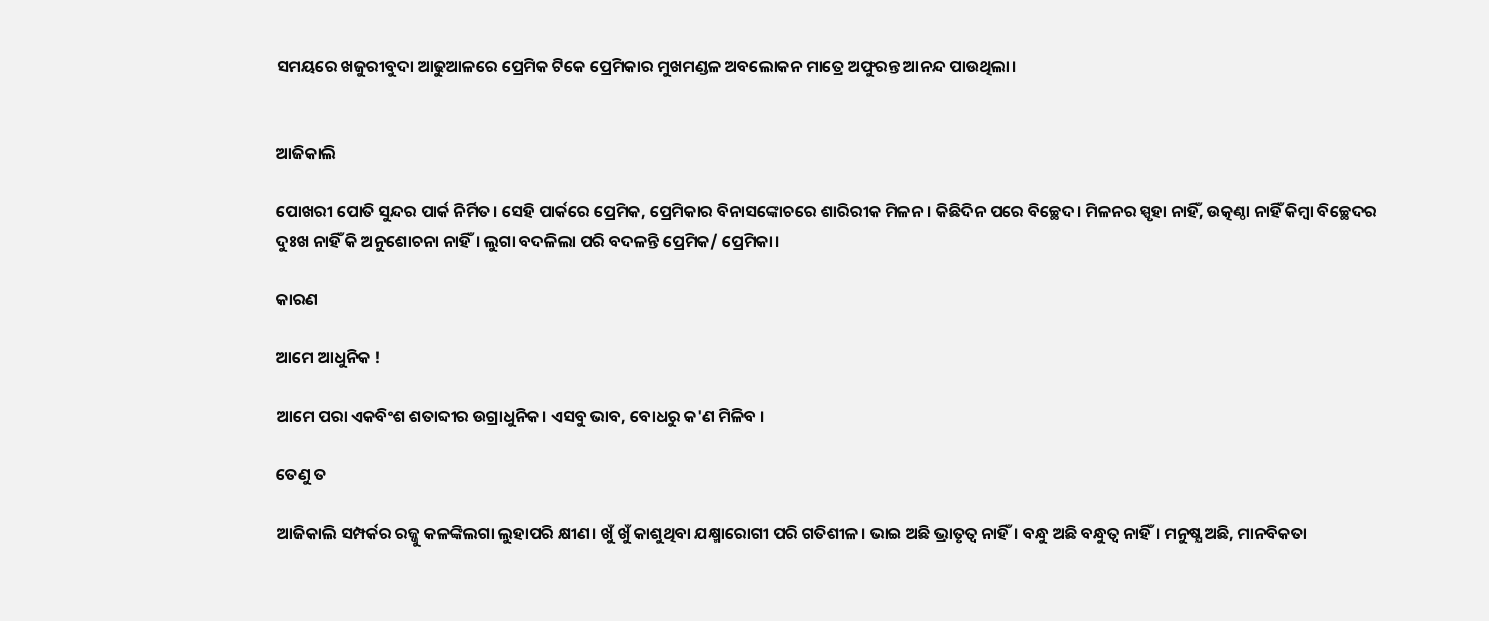ସମୟରେ ଖଜୁରୀବୁଦା ଆଢୁଆଳରେ ପ୍ରେମିକ ଟିକେ ପ୍ରେମିକାର ମୁଖମଣ୍ଡଳ ଅବଲୋକନ ମାତ୍ରେ ଅଫୁରନ୍ତ ଆନନ୍ଦ ପାଉଥିଲା।


ଆଜିକାଲି

ପୋଖରୀ ପୋତି ସୁନ୍ଦର ପାର୍କ ନିର୍ମିତ। ସେହି ପାର୍କରେ ପ୍ରେମିକ, ପ୍ରେମିକାର ବିନାସଙ୍କୋଚରେ ଶାରିରୀକ ମିଳନ। କିଛିଦିନ ପରେ ବିଚ୍ଛେଦ। ମିଳନର ସ୍ପୃହା ନାହିଁ, ଉତ୍କଣ୍ଠା ନାହିଁ କିମ୍ୱା ବିଚ୍ଛେଦର ଦୁଃଖ ନାହିଁ କି ଅନୁଶୋଚନା ନାହିଁ। ଲୁଗା ବଦଳିଲା ପରି ବଦଳନ୍ତି ପ୍ରେମିକ/ ପ୍ରେମିକା।

କାରଣ

ଆମେ ଆଧୁନିକ !

ଆମେ ପରା ଏକବିଂଶ ଶତାବ୍ଦୀର ଉଗ୍ରାଧୁନିକ। ଏସବୁ ଭାବ, ବୋଧରୁ କ'ଣ ମିଳିବ ।

ତେଣୁ ତ

ଆଜିକାଲି ସମ୍ପର୍କର ରଜ୍ଜୁ କଳଙ୍କିଲଗା ଲୁହାପରି କ୍ଷୀଣ। ଖୁଁ ଖୁଁ କାଶୁଥିବା ଯକ୍ଷ୍ମାରୋଗୀ ପରି ଗତିଶୀଳ। ଭାଇ ଅଛି ଭ୍ରାତୃତ୍ବ ନାହିଁ। ବନ୍ଧୁ ଅଛି ବନ୍ଧୁତ୍ୱ ନାହିଁ। ମନୁଷ୍ଯ ଅଛି, ମାନବିକତା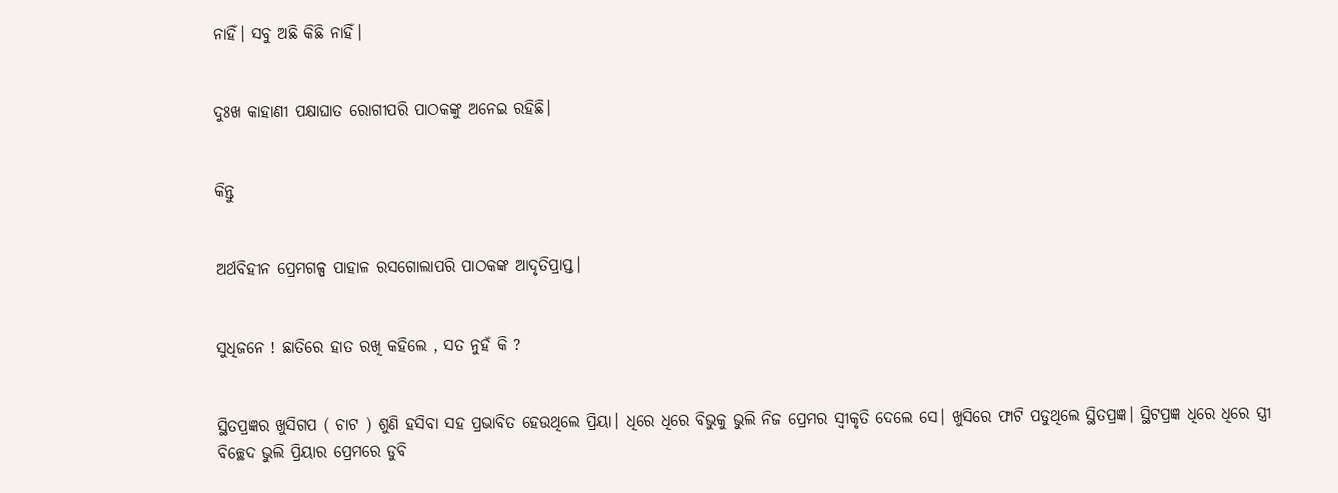ନାହିଁ। ସବୁ ଅଛି କିଛି ନାହିଁ।


ଦୁଃଖ କାହାଣୀ ପକ୍ଷାଘାତ ରୋଗୀପରି ପାଠକଙ୍କୁ ଅନେଇ ରହିଛି।


କିନ୍ତୁ


ଅର୍ଥବିହୀନ ପ୍ରେମଗଳ୍ପ ପାହାଳ ରସଗୋଲାପରି ପାଠକଙ୍କ ଆଦୃତିପ୍ରାପ୍ତ।


ସୁଧିଜନେ ! ଛାତିରେ ହାତ ରଖି କହିଲେ , ସତ ନୁହଁ କି ?


ସ୍ଥିତପ୍ରଜ୍ଞର ଖୁସିଗପ ( ଚାଟ ) ଶୁଣି ହସିବା ସହ ପ୍ରଭାବିତ ହେଉଥିଲେ ପ୍ରିୟା। ଧିରେ ଧିରେ ବିଭୁକୁ ଭୁଲି ନିଜ ପ୍ରେମର ସ୍ବୀକୃତି ଦେଲେ ସେ। ଖୁସିରେ ଫାଟି ପଡୁଥିଲେ ସ୍ଥିତପ୍ରଜ୍ଞ। ସ୍ଥିଟପ୍ରଜ୍ଞ ଧିରେ ଧିରେ ସ୍ତ୍ରୀ ବିଚ୍ଛେଦ ଭୁଲି ପ୍ରିୟାର ପ୍ରେମରେ ଡୁବି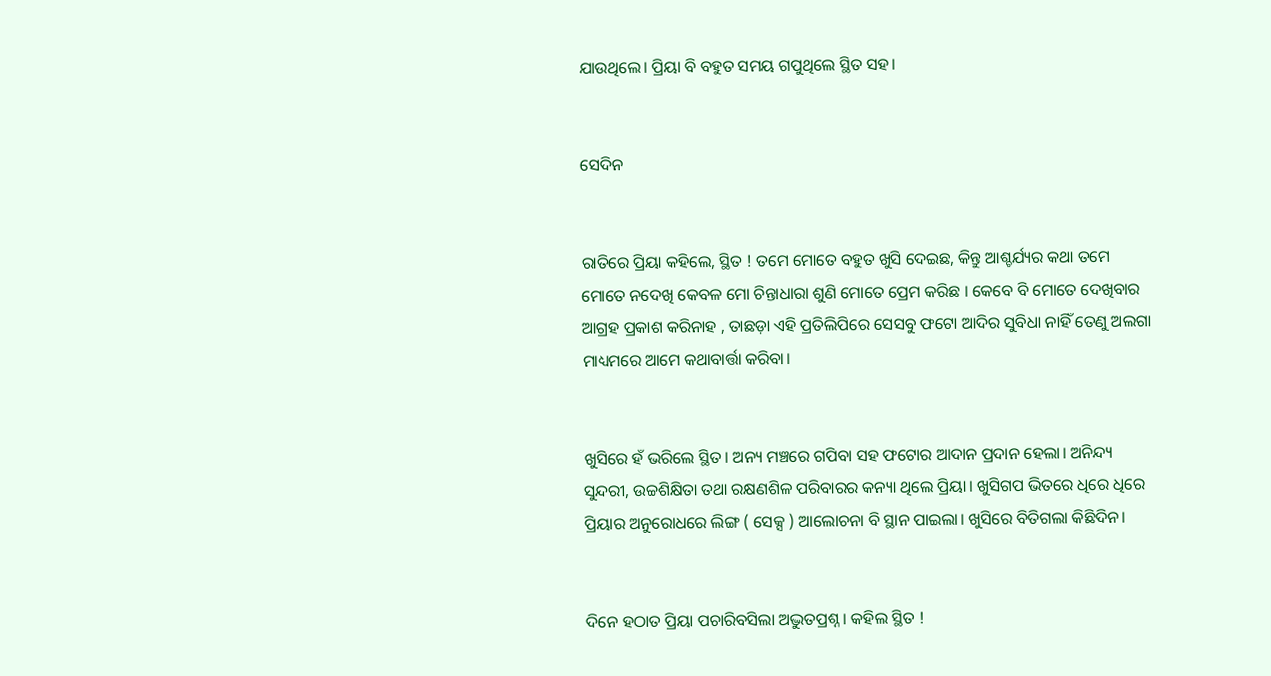ଯାଉଥିଲେ। ପ୍ରିୟା ବି ବହୁତ ସମୟ ଗପୁଥିଲେ ସ୍ଥିତ ସହ।


ସେଦିନ


ରାତିରେ ପ୍ରିୟା କହିଲେ, ସ୍ଥିତ ! ତମେ ମୋତେ ବହୁତ ଖୁସି ଦେଇଛ, କିନ୍ତୁ ଆଶ୍ଚର୍ଯ୍ୟର କଥା ତମେ ମୋତେ ନଦେଖି କେବଳ ମୋ ଚିନ୍ତାଧାରା ଶୁଣି ମୋତେ ପ୍ରେମ କରିଛ । କେବେ ବି ମୋତେ ଦେଖିବାର ଆଗ୍ରହ ପ୍ରକାଶ କରିନାହ , ତାଛଡ଼ା ଏହି ପ୍ରତିଲିପିରେ ସେସବୁ ଫଟୋ ଆଦିର ସୁବିଧା ନାହିଁ ତେଣୁ ଅଲଗା ମାଧ୍ୟମରେ ଆମେ କଥାବାର୍ତ୍ତା କରିବା।


ଖୁସିରେ ହଁ ଭରିଲେ ସ୍ଥିତ। ଅନ୍ୟ ମଞ୍ଚରେ ଗପିବା ସହ ଫଟୋର ଆଦାନ ପ୍ରଦାନ ହେଲା। ଅନିନ୍ଦ୍ୟ ସୁନ୍ଦରୀ, ଉଚ୍ଚଶିକ୍ଷିତା ତଥା ରକ୍ଷଣଶିଳ ପରିବାରର କନ୍ୟା ଥିଲେ ପ୍ରିୟା। ଖୁସିଗପ ଭିତରେ ଧିରେ ଧିରେ ପ୍ରିୟାର ଅନୁରୋଧରେ ଲିଙ୍ଗ ( ସେକ୍ସ ) ଆଲୋଚନା ବି ସ୍ଥାନ ପାଇଲା। ଖୁସିରେ ବିତିଗଲା କିଛିଦିନ।


ଦିନେ ହଠାତ ପ୍ରିୟା ପଚାରିବସିଲା ଅଦ୍ଭୁତପ୍ରଶ୍ନ। କହିଲ ସ୍ଥିତ !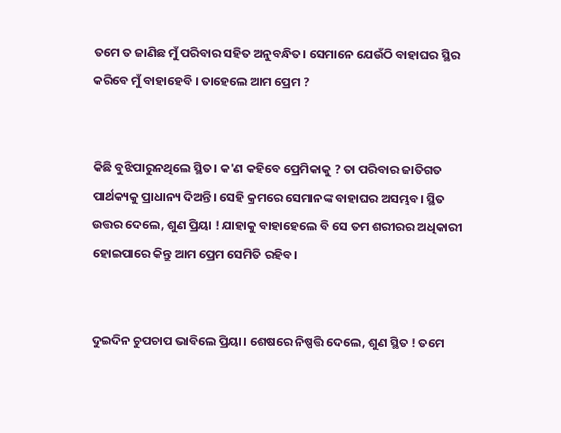ତମେ ତ ଜାଣିଛ ମୁଁ ପରିବାର ସହିତ ଅନୁବନ୍ଧିତ। ସେମାନେ ଯେଉଁଠି ବାହାଘର ସ୍ଥିର କରିବେ ମୁଁ ବାହାହେବି । ତାହେଲେ ଆମ ପ୍ରେମ ?


କିଛି ବୁଝିପାରୁନଥିଲେ ସ୍ଥିତ। କ'ଣ କହିବେ ପ୍ରେମିକାକୁ ? ତା ପରିବାର ଜାତିଗତ ପାର୍ଥକ୍ୟକୁ ପ୍ରାଧାନ୍ୟ ଦିଅନ୍ତି। ସେହି କ୍ରମରେ ସେମାନଙ୍କ ବାହାଘର ଅସମ୍ଭବ। ସ୍ଥିତ ଉତ୍ତର ଦେଲେ, ଶୁଣ ପ୍ରିୟା ! ଯାହାକୁ ବାହାହେଲେ ବି ସେ ତମ ଶରୀରର ଅଧିକାରୀ ହୋଇପାରେ କିନ୍ତୁ ଆମ ପ୍ରେମ ସେମିତି ରହିବ।


ଦୁଇଦିନ ଚୁପଚାପ ଭାବିଲେ ପ୍ରିୟା। ଶେଷରେ ନିଷ୍ପତ୍ତି ଦେଲେ, ଶୁଣ ସ୍ଥିତ ! ତମେ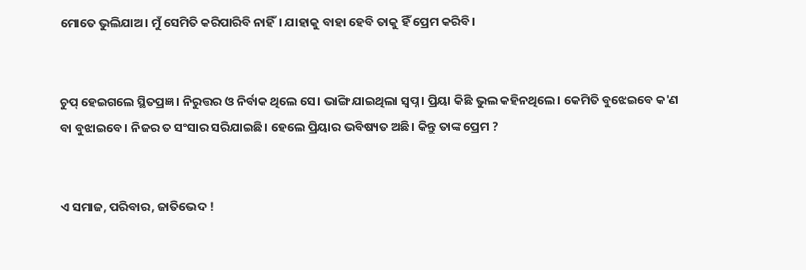ମୋତେ ଭୁଲିଯାଅ। ମୁଁ ସେମିତି କରିପାରିବି ନାହିଁ। ଯାହାକୁ ବାହା ହେବି ତାକୁ ହିଁ ପ୍ରେମ କରିବି।


ଚୁପ୍ ହେଇଗଲେ ସ୍ଥିତପ୍ରଜ୍ଞ । ନିରୁତ୍ତର ଓ ନିର୍ବାକ ଥିଲେ ସେ। ଭାଙ୍ଗି ଯାଇଥିଲା ସ୍ୱପ୍ନ। ପ୍ରିୟା କିଛି ଭୁଲ କହିନଥିଲେ। କେମିତି ବୁଝେଇବେ କ'ଣ ବା ବୁଝାଇବେ। ନିଜର ତ ସଂସାର ସରିଯାଇଛି। ହେଲେ ପ୍ରିୟାର ଭବିଷ୍ୟତ ଅଛି। କିନ୍ତୁ ତାଙ୍କ ପ୍ରେମ ?


ଏ ସମାଜ, ପରିବାର, ଜାତିଭେଦ !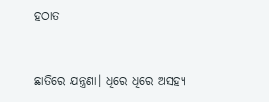ହଠାତ


ଛାତିରେ ଯନ୍ତ୍ରଣା। ଧିରେ ଧିରେ ଅସହ୍ୟ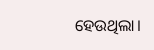ହେଉଥିଲା।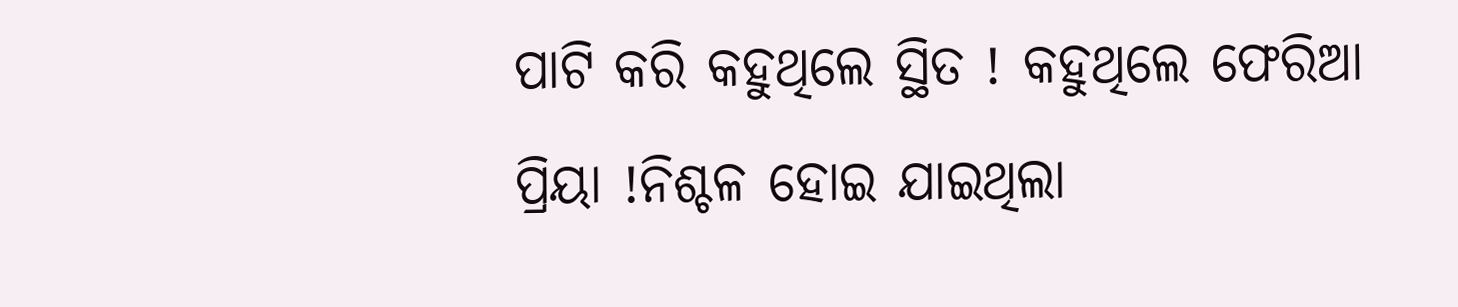ପାଟି କରି କହୁଥିଲେ ସ୍ଥିତ ! କହୁଥିଲେ ଫେରିଆ ପ୍ରିୟା !ନିଶ୍ଚଳ ହୋଇ ଯାଇଥିଲା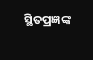ସ୍ଥିତପ୍ରଜ୍ଞଙ୍କ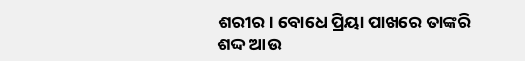ଶରୀର। ବୋଧେ ପ୍ରିୟା ପାଖରେ ତାଙ୍କରି ଶଦ୍ଦ ଆଉ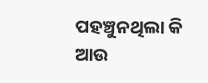ପହଞ୍ଚୁନଥିଲା କି ଆଉ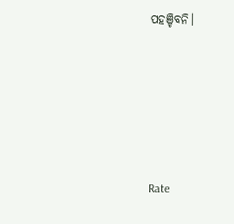ପହଞ୍ଚିବନି।






Rate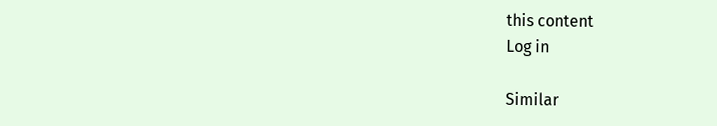this content
Log in

Similar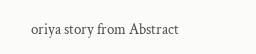oriya story from Abstract